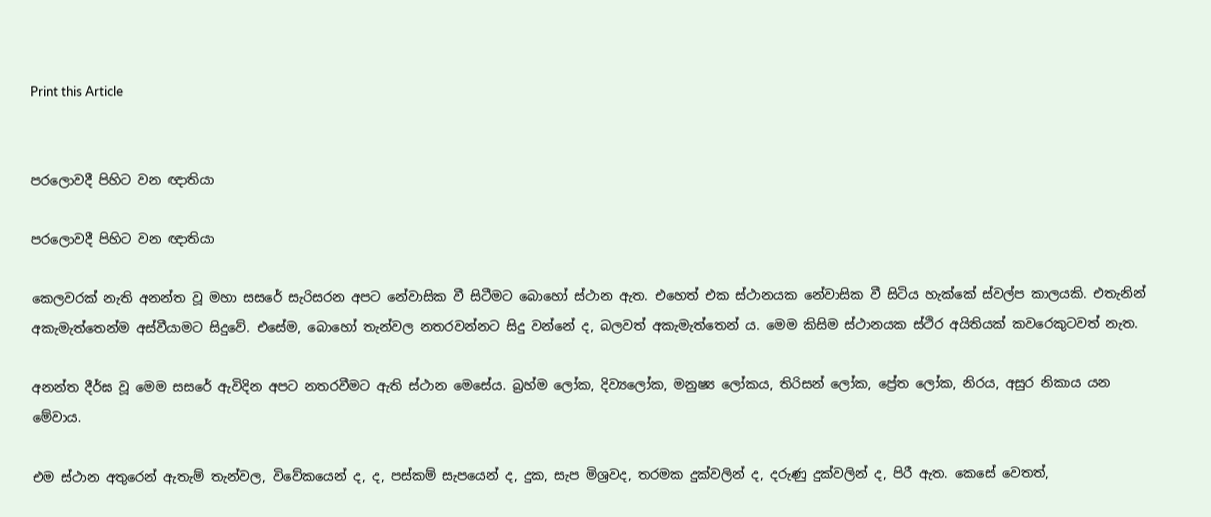Print this Article


පරලොවදී පිහිට වන ඥාතියා

පරලොවදී පිහිට වන ඥාතියා

කෙලවරක් නැති අනන්ත වූ මහා සසරේ සැරිසරන අපට නේවාසික වී සිටීමට බොහෝ ස්ථාන ඇත. එහෙත් එක ස්ථානයක නේවාසික වී සිටිය හැක්කේ ස්වල්ප කාලයකි. එතැනින් අකැමැත්තෙන්ම අස්වීයාමට සිදුවේ. එසේම, බොහෝ තැන්වල නතරවන්නට සිදු වන්නේ ද, බලවත් අකැමැත්තෙන් ය. මෙම කිසිම ස්ථානයක ස්ථිර අයිතියක් කවරෙකුටවත් නැත.

අනන්ත දීර්ඝ වූ මෙම සසරේ ඇවිදින අපට නතරවීමට ඇති ස්ථාන මෙසේය. බ්‍රහ්ම ලෝක, දිව්‍යලෝක, මනුෂ්‍ය ලෝකය, තිරිසන් ලෝක, ප්‍රේත ලෝක, නිරය, අසුර නිකාය යන මේවාය.

එම ස්ථාන අතුරෙන් ඇතැම් තැන්වල, විවේකයෙන් ද, ද, පස්කම් සැපයෙන් ද, දුක, සැප මිශ්‍රවද, තරමක දුක්වලින් ද, දරුණු දුක්වලින් ද, පිරී ඇත. කෙසේ වෙතත්,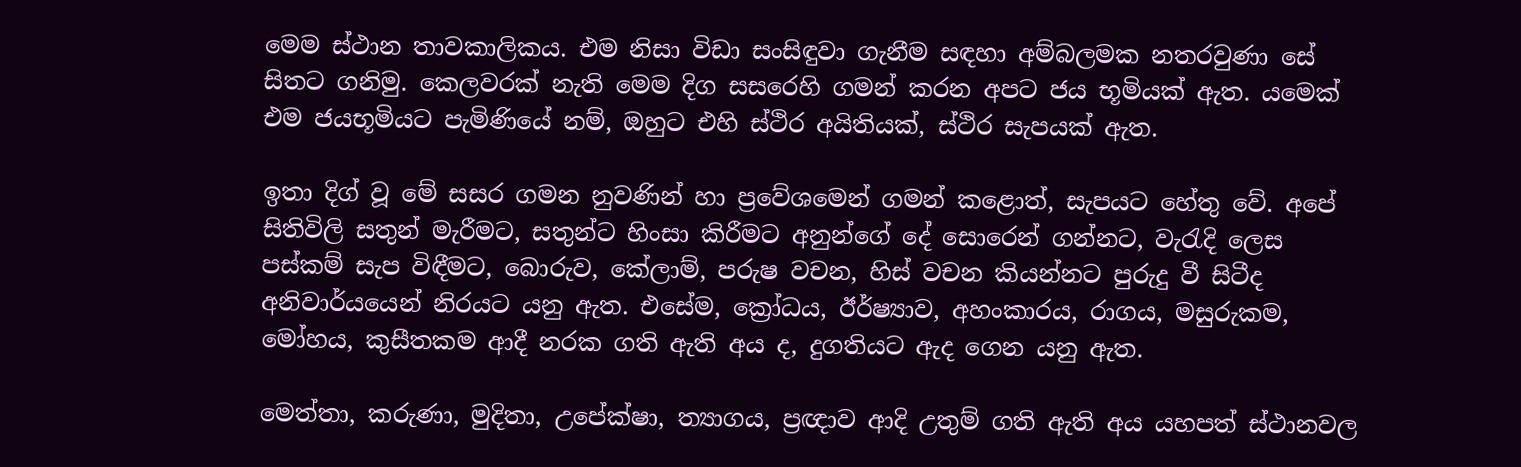මෙම ස්ථාන තාවකාලිකය. එම නිසා විඩා සංසිඳුවා ගැනීම සඳහා අම්බලමක නතරවුණා සේ සිතට ගනිමු. කෙලවරක් නැති මෙම දිග සසරෙහි ගමන් කරන අපට ජය භූමියක් ඇත. යමෙක් එම ජයභූමියට පැමිණියේ නම්, ඔහුට එහි ස්ථිර අයිතියක්, ස්ථිර සැපයක් ඇත.

ඉතා දිග් වූ මේ සසර ගමන නුවණින් හා ප්‍රවේශමෙන් ගමන් කළොත්, සැපයට හේතු වේ. අපේ සිතිවිලි සතුන් මැරීමට, සතුන්ට හිංසා කිරීමට අනුන්ගේ දේ සොරෙන් ගන්නට, වැරැදි ලෙස පස්කම් සැප විඳීමට, බොරුව, කේලාම්, පරුෂ වචන, හිස් වචන කියන්නට පුරුදු වී සිටීද අනිවාර්යයෙන් නිරයට යනු ඇත. එසේම, ක්‍රෝධය, ඊර්ෂ්‍යාව, අහංකාරය, රාගය, මසුරුකම, මෝහය, කුසීතකම ආදී නරක ගති ඇති අය ද, දුගතියට ඇද ගෙන යනු ඇත.

මෙත්තා, කරුණා, මුදිතා, උපේක්ෂා, ත්‍යාගය, ප්‍රඥාව ආදි උතුම් ගති ඇති අය යහපත් ස්ථානවල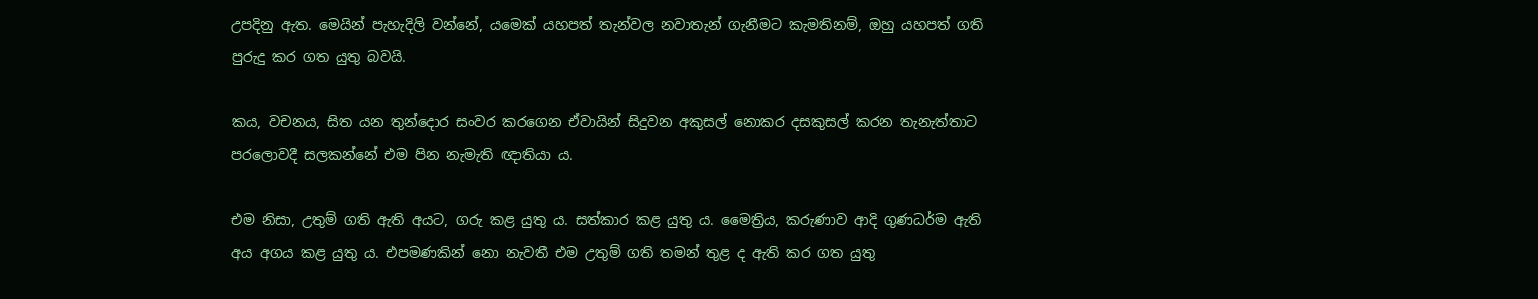උපදිනු ඇත. මෙයින් පැහැදිලි වන්නේ, යමෙක් යහපත් තැන්වල නවාතැන් ගැනීමට කැමතිනම්, ඔහු යහපත් ගති පුරුදු කර ගත යුතු බවයි.

කය, වචනය, සිත යන තුන්දොර සංවර කරගෙන ඒවායින් සිදුවන අකුසල් නොකර දසකුසල් කරන තැනැත්තාට පරලොවදී සලකන්නේ එම පින නැමැති ඥාතියා ය.

එම නිසා, උතුම් ගති ඇති අයට, ගරු කළ යුතු ය. සත්කාර කළ යුතු ය. මෛත්‍රිය, කරුණාව ආදි ගුණධර්ම ඇති අය අගය කළ යුතු ය. එපමණකින් නො නැවතී එම උතුම් ගති තමන් තුළ ද ඇති කර ගත යුතු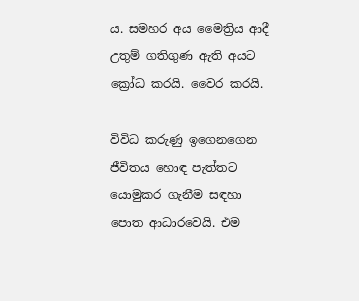ය. සමහර අය මෛත්‍රිය ආදී උතුම් ගතිගුණ ඇති අයට ක්‍රෝධ කරයි. වෛර කරයි.

විවිධ කරුණු ඉගෙනගෙන ජීවිතය හොඳ පැත්තට යොමුකර ගැනීම සඳහා පොත ආධාරවෙයි. එම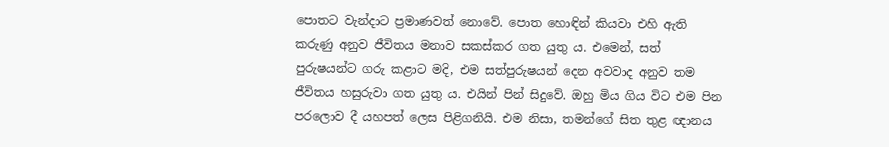පොතට වැන්දාට ප්‍රමාණවත් නොවේ. පොත හොඳින් කියවා එහි ඇති කරුණු අනුව ජීවිතය මනාව සකස්කර ගත යුතු ය. එමෙන්, සත් පුරුෂයන්ට ගරු කළාට මදි, එම සත්පුරුෂයන් දෙන අවවාද අනුව තම ජීවිතය හසුරුවා ගත යුතු ය. එයින් පින් සිදුවේ. ඔහු මිය ගිය විට එම පින පරලොව දී යහපත් ලෙස පිළිගනියි. එම නිසා, තමන්ගේ සිත තුළ ඥානය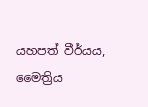යහපත් වීර්යය, මෛත්‍රිය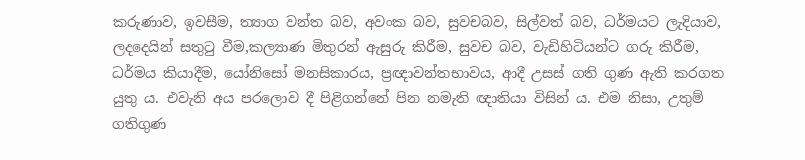කරුණාව, ඉවසීම, ත්‍යාග වන්ත බව, අවංක බව, සුවචබව, සිල්වත් බව, ධර්මයට ලැදියාව, ලදදෙයින් සතුටු වීම,කල්‍යාණ මිතුරන් ඇසුරු කිරීම, සුවච බව, වැඩිහිටියන්ට ගරු කිරීම, ධර්මය කියාදීම, යෝනිසෝ මනසිකාරය, ප්‍රඥාවන්තභාවය, ආදී උසස් ගති ගුණ ඇති කරගත යුතු ය. එවැනි අය පරලොව දී පිළිගන්නේ පින නමැති ඥාතියා විසින් ය. එම නිසා, උතුම් ගතිගුණ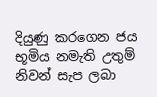දියුණු කරගෙන ජය භූමිය නමැති උතුම් නිවන් සැප ලබා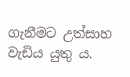ගැනීමට උත්සාහ වැඩිය යුතු ය.